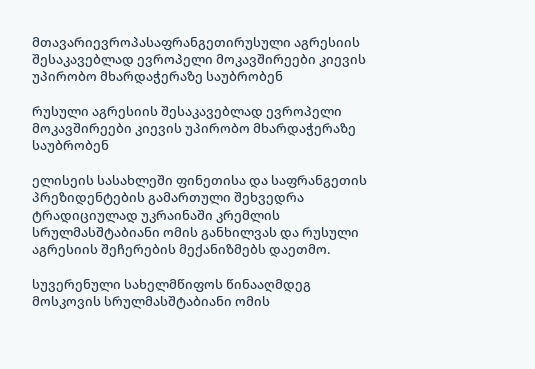მთავარიევროპასაფრანგეთირუსული აგრესიის შესაკავებლად ევროპელი მოკავშირეები კიევის უპირობო მხარდაჭერაზე საუბრობენ

რუსული აგრესიის შესაკავებლად ევროპელი მოკავშირეები კიევის უპირობო მხარდაჭერაზე საუბრობენ

ელისეის სასახლეში ფინეთისა და საფრანგეთის პრეზიდენტების გამართული შეხვედრა ტრადიციულად უკრაინაში კრემლის სრულმასშტაბიანი ომის განხილვას და რუსული აგრესიის შეჩერების მექანიზმებს დაეთმო.

სუვერენული სახელმწიფოს წინააღმდეგ მოსკოვის სრულმასშტაბიანი ომის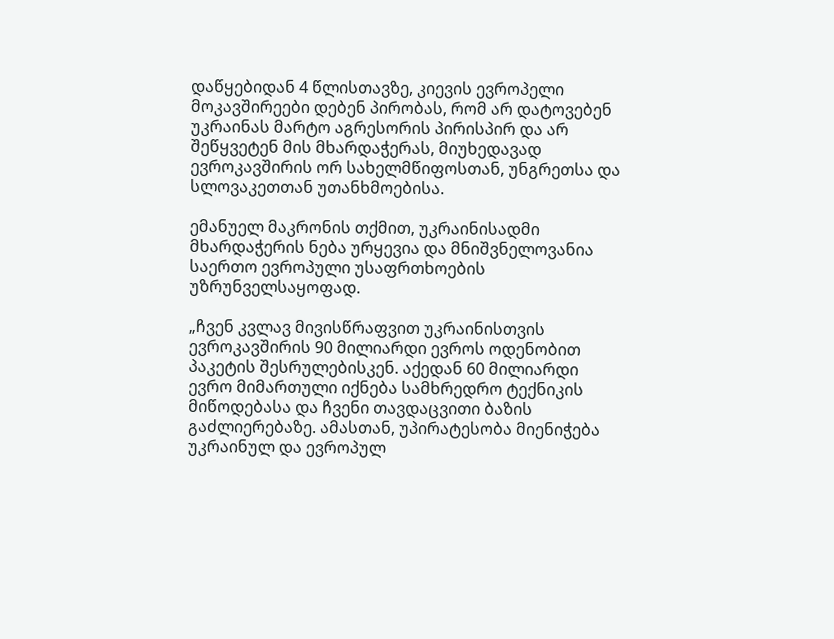დაწყებიდან 4 წლისთავზე, კიევის ევროპელი მოკავშირეები დებენ პირობას, რომ არ დატოვებენ უკრაინას მარტო აგრესორის პირისპირ და არ შეწყვეტენ მის მხარდაჭერას, მიუხედავად ევროკავშირის ორ სახელმწიფოსთან, უნგრეთსა და სლოვაკეთთან უთანხმოებისა.

ემანუელ მაკრონის თქმით, უკრაინისადმი მხარდაჭერის ნება ურყევია და მნიშვნელოვანია საერთო ევროპული უსაფრთხოების უზრუნველსაყოფად.

„ჩვენ კვლავ მივისწრაფვით უკრაინისთვის ევროკავშირის 90 მილიარდი ევროს ოდენობით პაკეტის შესრულებისკენ. აქედან 60 მილიარდი ევრო მიმართული იქნება სამხრედრო ტექნიკის მიწოდებასა და ჩვენი თავდაცვითი ბაზის გაძლიერებაზე. ამასთან, უპირატესობა მიენიჭება უკრაინულ და ევროპულ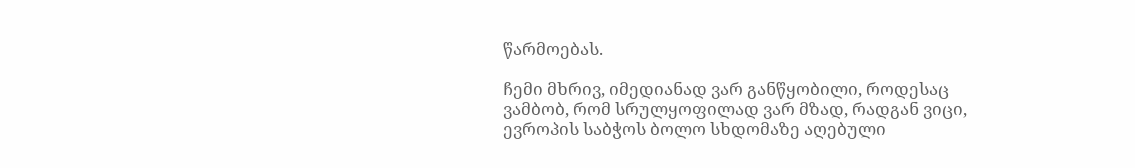წარმოებას.

ჩემი მხრივ, იმედიანად ვარ განწყობილი, როდესაც ვამბობ, რომ სრულყოფილად ვარ მზად, რადგან ვიცი, ევროპის საბჭოს ბოლო სხდომაზე აღებული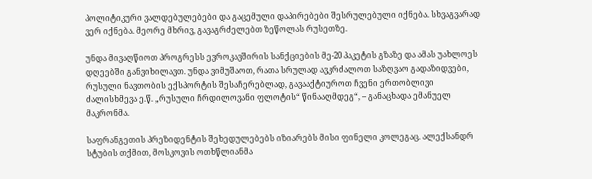პოლიტიკური ვალდებულებები და გაცემული დაპირებები შესრულებული იქნება. სხვაგვარად ვერ იქნება. მეორე მხრივ, გავაგრძელებთ ზეწოლას რუსეთზე.

უნდა მივაღწიოთ პროგრესს ევროკავშირის სანქციების მე-20 პაკეტის გზაზე და ამას უახლოეს დღეებში განვიხილავთ. უნდა ვიმუშაოთ, რათა სრულად ავკრძალოთ საზღვაო გადაზიდვები, რუსული ნავთობის ექსპორტის შესაჩერებლად, გავააქტიუროთ ჩვენი ერთობლივი ძალისხმევა ე.წ. „რუსული ჩრდილოვანი ფლოტის“ წინააღმდეგ“, – განაცხადა ემანუელ მაკრონმა.

საფრანგეთის პრეზიდენტის შეხედულებებს იზიარებს მისი ფინელი კოლეგაც. ალექსანდრ სტუბის თქმით, მოსკოვის ოთხწლიანმა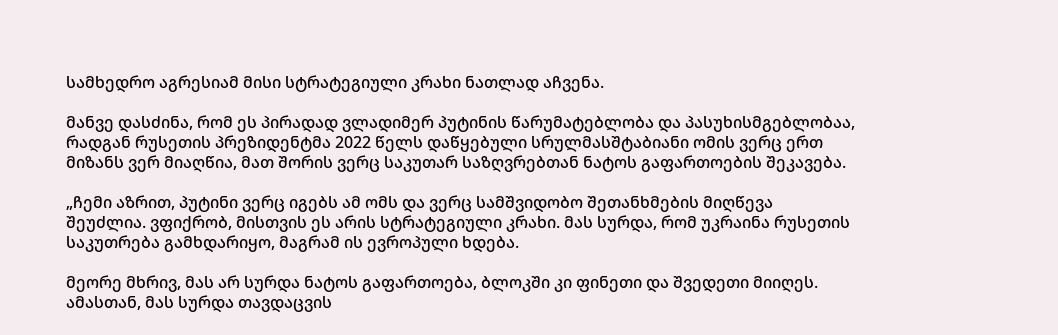სამხედრო აგრესიამ მისი სტრატეგიული კრახი ნათლად აჩვენა.

მანვე დასძინა, რომ ეს პირადად ვლადიმერ პუტინის წარუმატებლობა და პასუხისმგებლობაა, რადგან რუსეთის პრეზიდენტმა 2022 წელს დაწყებული სრულმასშტაბიანი ომის ვერც ერთ მიზანს ვერ მიაღწია, მათ შორის ვერც საკუთარ საზღვრებთან ნატოს გაფართოების შეკავება.

„ჩემი აზრით, პუტინი ვერც იგებს ამ ომს და ვერც სამშვიდობო შეთანხმების მიღწევა შეუძლია. ვფიქრობ, მისთვის ეს არის სტრატეგიული კრახი. მას სურდა, რომ უკრაინა რუსეთის საკუთრება გამხდარიყო, მაგრამ ის ევროპული ხდება.

მეორე მხრივ, მას არ სურდა ნატოს გაფართოება, ბლოკში კი ფინეთი და შვედეთი მიიღეს. ამასთან, მას სურდა თავდაცვის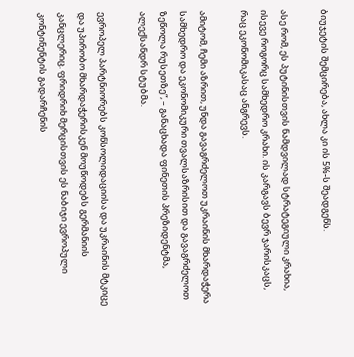ბიუჯეტის შემცირება, ახლა კი ის 5%-ს შეადგენს.

ასე რომ, ეს პუტინისთვის ნამდვილად სტრატეგიული კრახია, ისევე როგორც სამხედრო კრახი. ის კარგავს ბევრ ჯარისკაცს, რაც ეკონომიკასაც ანგრევს.

ამიტომ, ჩემი აზრით, უნდა გავაგრძელოთ უკრაინის მხარდაჭერა სამხედრო და ეკონომიკური თვალსაზრისით და გავაგრძელოთ ზეწოლა რუსეთზე“, – განაცხადა ფინეთის პრეზიდენტმა, ალექსანდრ სტუბმა.

ევროპელ პარტნიორებს კონსოლიდაციისა და უკრაინის მტკიცე და უპირობო მხარდაჭერისკენ მოუწოდებს გერმანიის კანცლერიც. ფრიდრიხ მერცისთვის ეს ნაბიჯი ევროპული კონტინენტის გადარჩენის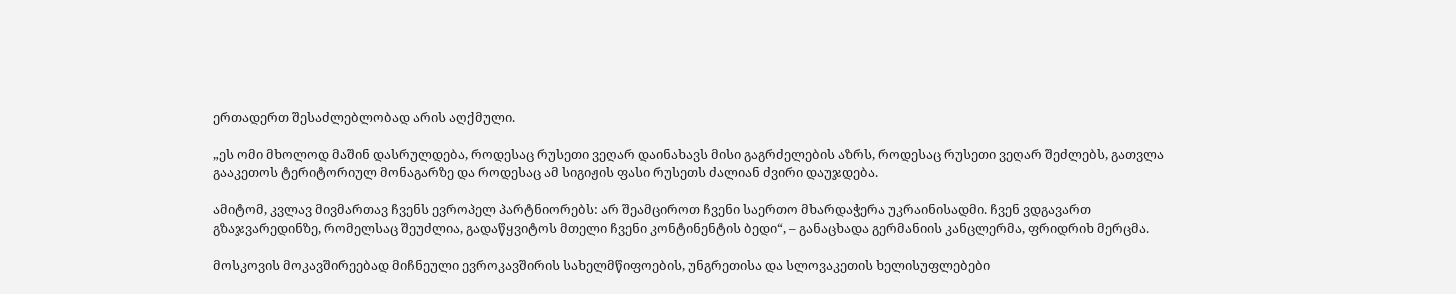ერთადერთ შესაძლებლობად არის აღქმული.

„ეს ომი მხოლოდ მაშინ დასრულდება, როდესაც რუსეთი ვეღარ დაინახავს მისი გაგრძელების აზრს, როდესაც რუსეთი ვეღარ შეძლებს, გათვლა გააკეთოს ტერიტორიულ მონაგარზე და როდესაც ამ სიგიჟის ფასი რუსეთს ძალიან ძვირი დაუჯდება.

ამიტომ, კვლავ მივმართავ ჩვენს ევროპელ პარტნიორებს: არ შეამციროთ ჩვენი საერთო მხარდაჭერა უკრაინისადმი. ჩვენ ვდგავართ გზაჯვარედინზე, რომელსაც შეუძლია, გადაწყვიტოს მთელი ჩვენი კონტინენტის ბედი“, – განაცხადა გერმანიის კანცლერმა, ფრიდრიხ მერცმა.

მოსკოვის მოკავშირეებად მიჩნეული ევროკავშირის სახელმწიფოების, უნგრეთისა და სლოვაკეთის ხელისუფლებები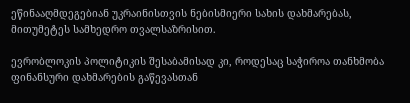ეწინააღმდეგებიან უკრაინისთვის ნებისმიერი სახის დახმარებას, მითუმეტეს სამხედრო თვალსაზრისით.

ევრობლოკის პოლიტიკის შესაბამისად კი, როდესაც საჭიროა თანხმობა ფინანსური დახმარების გაწევასთან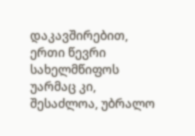დაკავშირებით, ერთი წევრი სახელმწიფოს უარმაც კი, შესაძლოა, უბრალო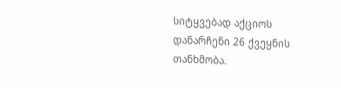სიტყვებად აქციოს დანარჩენი 26 ქვეყნის თანხმობა.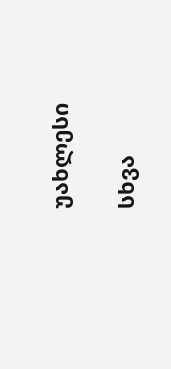უახლესი

სხვა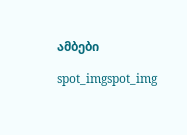ამბები

spot_imgspot_img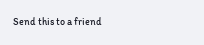Send this to a friend